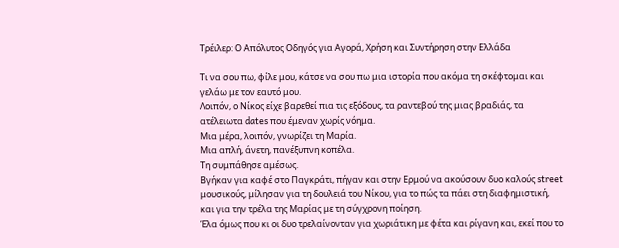Τρέιλερ: Ο Απόλυτος Οδηγός για Αγορά, Χρήση και Συντήρηση στην Ελλάδα

Τι να σου πω, φίλε μου, κάτσε να σου πω μια ιστορία που ακόμα τη σκέφτομαι και γελάω με τον εαυτό μου.
Λοιπόν, ο Νίκος είχε βαρεθεί πια τις εξόδους, τα ραντεβού της μιας βραδιάς, τα ατέλειωτα dates που έμεναν χωρίς νόημα.
Μια μέρα, λοιπόν, γνωρίζει τη Μαρία.
Μια απλή, άνετη, πανέξυπνη κοπέλα.
Τη συμπάθησε αμέσως.
Βγήκαν για καφέ στο Παγκράτι, πήγαν και στην Ερμού να ακούσουν δυο καλούς street μουσικούς, μίλησαν για τη δουλειά του Νίκου, για το πώς τα πάει στη διαφημιστική, και για την τρέλα της Μαρίας με τη σύγχρονη ποίηση.
Έλα όμως που κι οι δυο τρελαίνονταν για χωριάτικη με φέτα και ρίγανη και, εκεί που το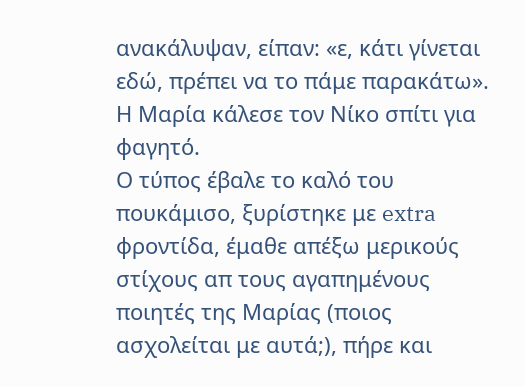ανακάλυψαν, είπαν: «ε, κάτι γίνεται εδώ, πρέπει να το πάμε παρακάτω».
Η Μαρία κάλεσε τον Νίκο σπίτι για φαγητό.
Ο τύπος έβαλε το καλό του πουκάμισο, ξυρίστηκε με extra φροντίδα, έμαθε απέξω μερικούς στίχους απ τους αγαπημένους ποιητές της Μαρίας (ποιος ασχολείται με αυτά;), πήρε και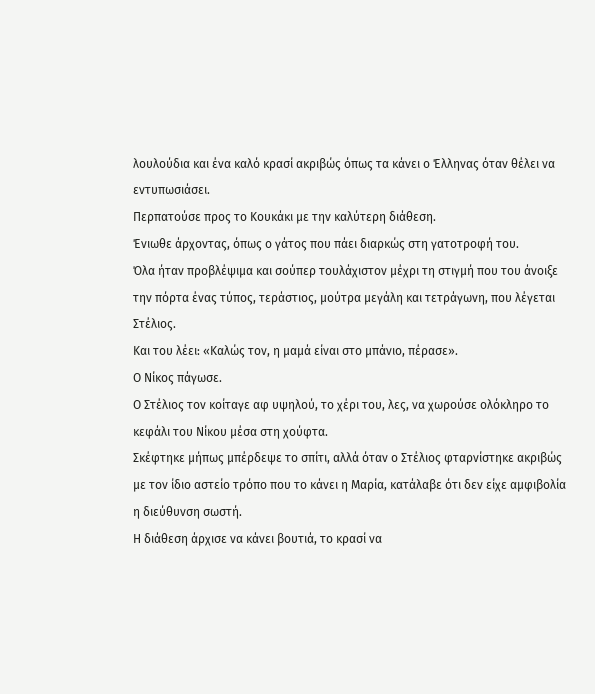λουλούδια και ένα καλό κρασί ακριβώς όπως τα κάνει ο Έλληνας όταν θέλει να εντυπωσιάσει.
Περπατούσε προς το Κουκάκι με την καλύτερη διάθεση.
Ένιωθε άρχοντας, όπως ο γάτος που πάει διαρκώς στη γατοτροφή του.
Όλα ήταν προβλέψιμα και σούπερ τουλάχιστον μέχρι τη στιγμή που του άνοιξε την πόρτα ένας τύπος, τεράστιος, μούτρα μεγάλη και τετράγωνη, που λέγεται Στέλιος.
Και του λέει: «Καλώς τον, η μαμά είναι στο μπάνιο, πέρασε».
Ο Νίκος πάγωσε.
Ο Στέλιος τον κοίταγε αφ υψηλού, το χέρι του, λες, να χωρούσε ολόκληρο το κεφάλι του Νίκου μέσα στη χούφτα.
Σκέφτηκε μήπως μπέρδεψε το σπίτι, αλλά όταν ο Στέλιος φταρνίστηκε ακριβώς με τον ίδιο αστείο τρόπο που το κάνει η Μαρία, κατάλαβε ότι δεν είχε αμφιβολία η διεύθυνση σωστή.
Η διάθεση άρχισε να κάνει βουτιά, το κρασί να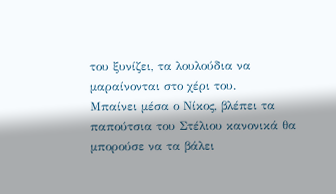του ξυνίζει, τα λουλούδια να μαραίνονται στο χέρι του.
Μπαίνει μέσα ο Νίκος, βλέπει τα παπούτσια του Στέλιου κανονικά θα μπορούσε να τα βάλει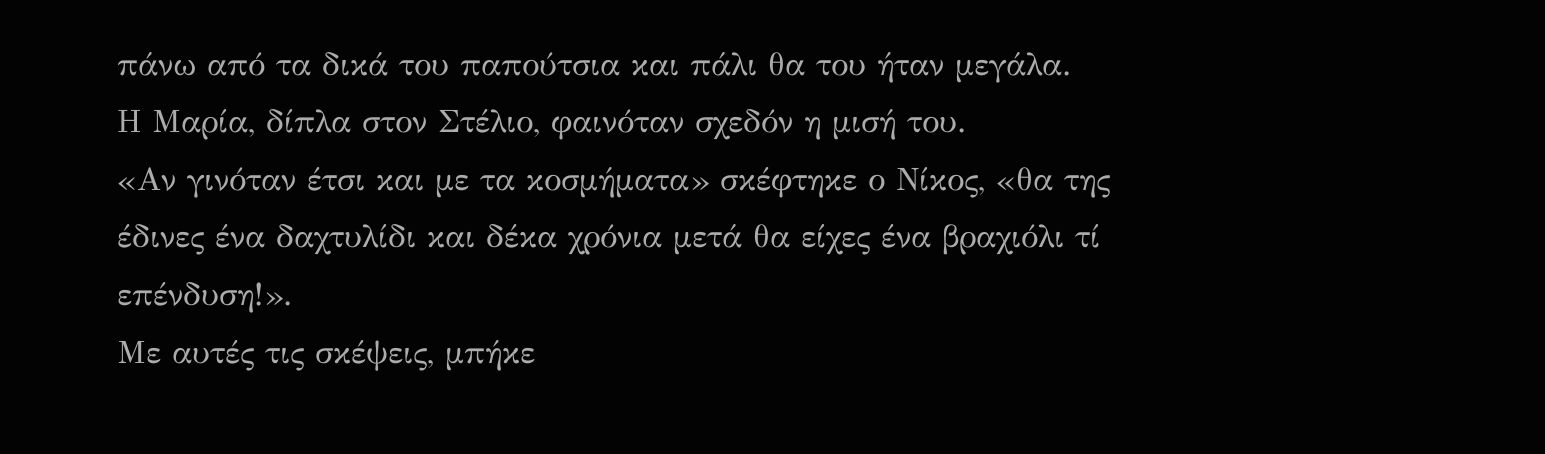πάνω από τα δικά του παπούτσια και πάλι θα του ήταν μεγάλα.
Η Μαρία, δίπλα στον Στέλιο, φαινόταν σχεδόν η μισή του.
«Αν γινόταν έτσι και με τα κοσμήματα» σκέφτηκε ο Νίκος, «θα της έδινες ένα δαχτυλίδι και δέκα χρόνια μετά θα είχες ένα βραχιόλι τί επένδυση!».
Με αυτές τις σκέψεις, μπήκε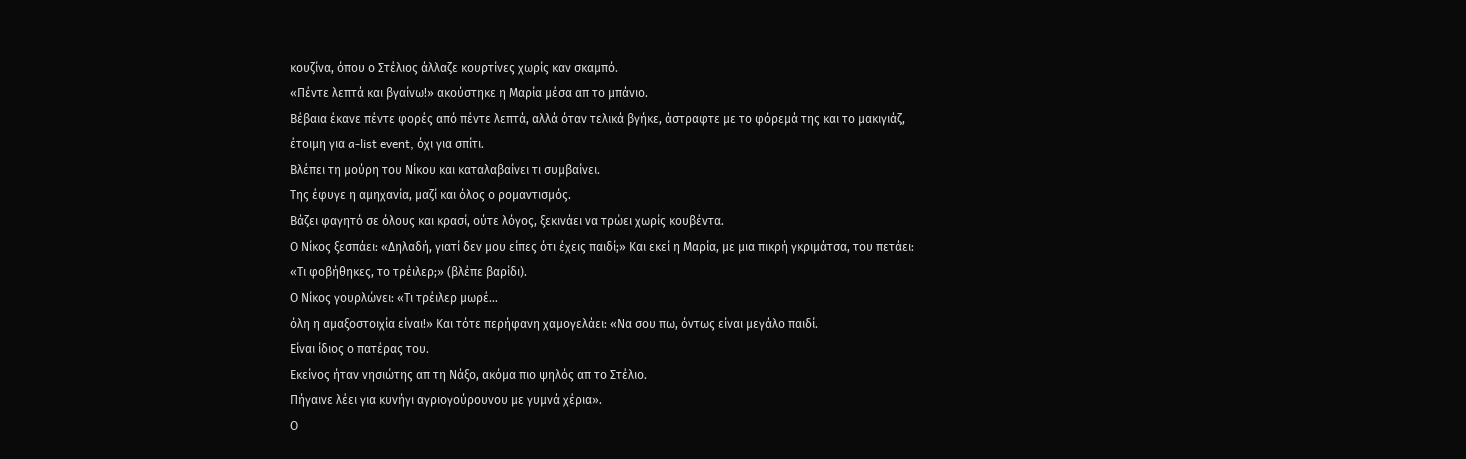κουζίνα, όπου ο Στέλιος άλλαζε κουρτίνες χωρίς καν σκαμπό.
«Πέντε λεπτά και βγαίνω!» ακούστηκε η Μαρία μέσα απ το μπάνιο.
Βέβαια έκανε πέντε φορές από πέντε λεπτά, αλλά όταν τελικά βγήκε, άστραφτε με το φόρεμά της και το μακιγιάζ, έτοιμη για a-list event, όχι για σπίτι.
Βλέπει τη μούρη του Νίκου και καταλαβαίνει τι συμβαίνει.
Της έφυγε η αμηχανία, μαζί και όλος ο ρομαντισμός.
Βάζει φαγητό σε όλους και κρασί, ούτε λόγος, ξεκινάει να τρώει χωρίς κουβέντα.
Ο Νίκος ξεσπάει: «Δηλαδή, γιατί δεν μου είπες ότι έχεις παιδί;» Και εκεί η Μαρία, με μια πικρή γκριμάτσα, του πετάει: «Τι φοβήθηκες, το τρέιλερ;» (βλέπε βαρίδι).
Ο Νίκος γουρλώνει: «Τι τρέιλερ μωρέ…
όλη η αμαξοστοιχία είναι!» Και τότε περήφανη χαμογελάει: «Να σου πω, όντως είναι μεγάλο παιδί.
Είναι ίδιος ο πατέρας του.
Εκείνος ήταν νησιώτης απ τη Νάξο, ακόμα πιο ψηλός απ το Στέλιο.
Πήγαινε λέει για κυνήγι αγριογούρουνου με γυμνά χέρια».
Ο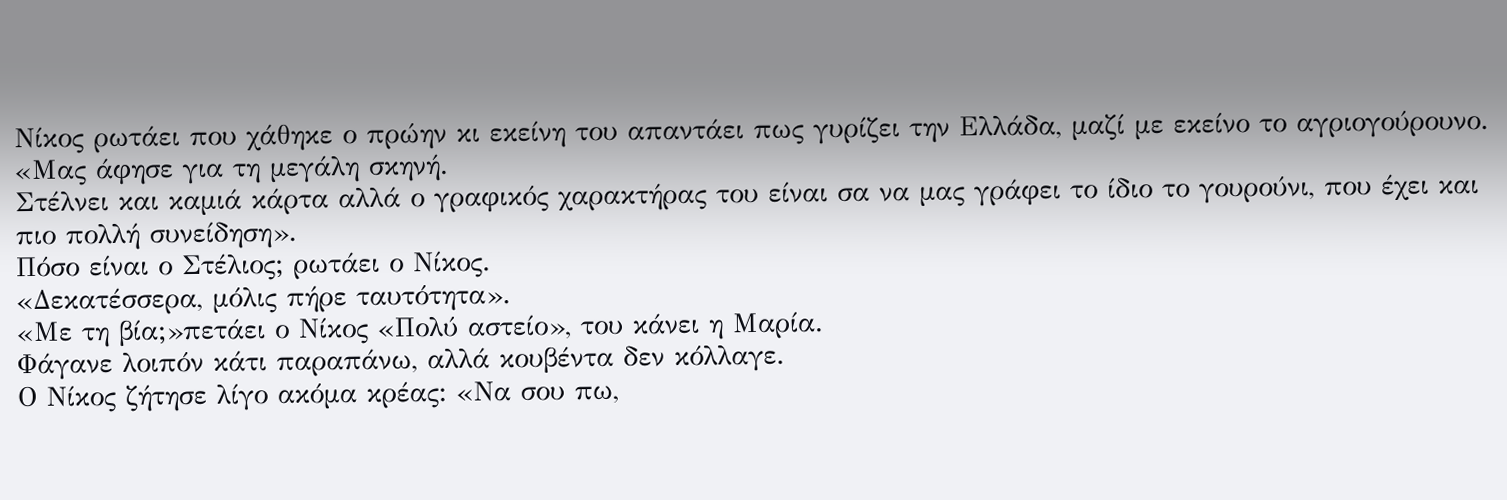Νίκος ρωτάει που χάθηκε ο πρώην κι εκείνη του απαντάει πως γυρίζει την Ελλάδα, μαζί με εκείνο το αγριογούρουνο.
«Μας άφησε για τη μεγάλη σκηνή.
Στέλνει και καμιά κάρτα αλλά ο γραφικός χαρακτήρας του είναι σα να μας γράφει το ίδιο το γουρούνι, που έχει και πιο πολλή συνείδηση».
Πόσο είναι ο Στέλιος; ρωτάει ο Νίκος.
«Δεκατέσσερα, μόλις πήρε ταυτότητα».
«Με τη βία;»πετάει ο Νίκος «Πολύ αστείο», του κάνει η Μαρία.
Φάγανε λοιπόν κάτι παραπάνω, αλλά κουβέντα δεν κόλλαγε.
Ο Νίκος ζήτησε λίγο ακόμα κρέας: «Να σου πω,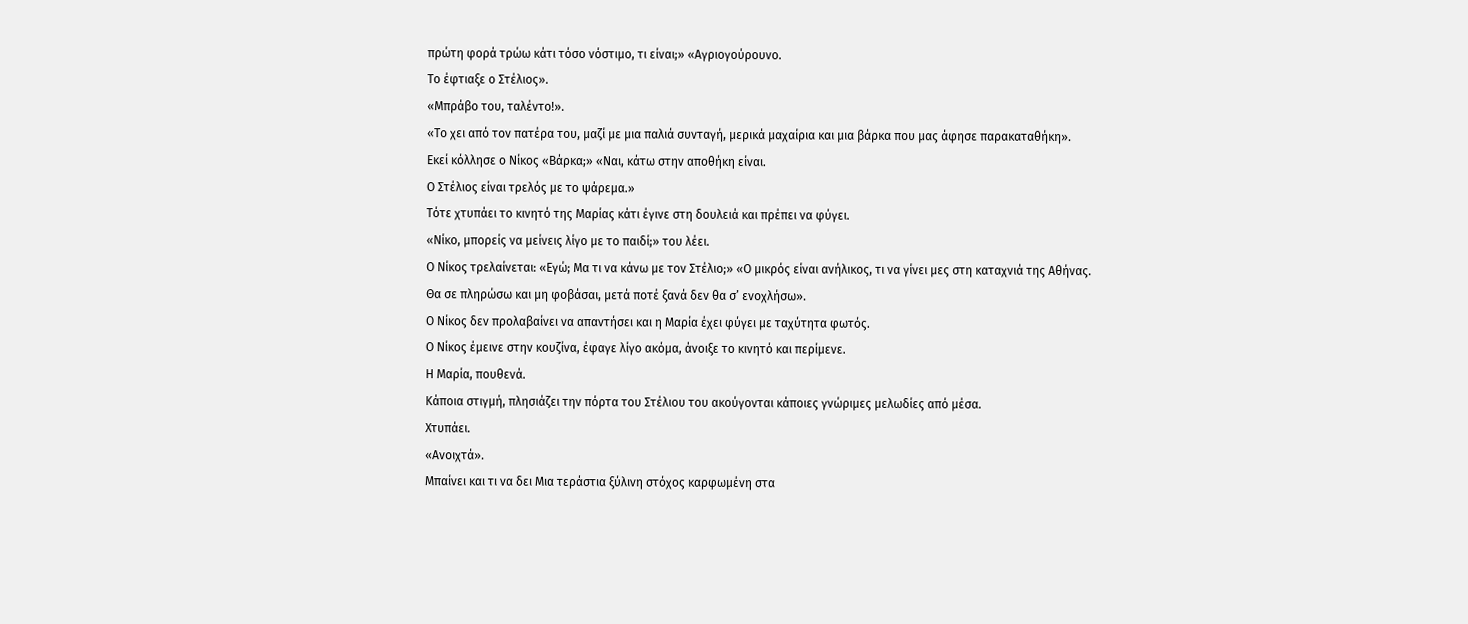πρώτη φορά τρώω κάτι τόσο νόστιμο, τι είναι;» «Αγριογούρουνο.
Το έφτιαξε ο Στέλιος».
«Μπράβο του, ταλέντο!».
«Το χει από τον πατέρα του, μαζί με μια παλιά συνταγή, μερικά μαχαίρια και μια βάρκα που μας άφησε παρακαταθήκη».
Εκεί κόλλησε ο Νίκος «Βάρκα;» «Ναι, κάτω στην αποθήκη είναι.
Ο Στέλιος είναι τρελός με το ψάρεμα.»
Τότε χτυπάει το κινητό της Μαρίας κάτι έγινε στη δουλειά και πρέπει να φύγει.
«Νίκο, μπορείς να μείνεις λίγο με το παιδί;» του λέει.
Ο Νίκος τρελαίνεται: «Εγώ; Μα τι να κάνω με τον Στέλιο;» «Ο μικρός είναι ανήλικος, τι να γίνει μες στη καταχνιά της Αθήνας.
Θα σε πληρώσω και μη φοβάσαι, μετά ποτέ ξανά δεν θα σ’ ενοχλήσω».
Ο Νίκος δεν προλαβαίνει να απαντήσει και η Μαρία έχει φύγει με ταχύτητα φωτός.
Ο Νίκος έμεινε στην κουζίνα, έφαγε λίγο ακόμα, άνοιξε το κινητό και περίμενε.
Η Μαρία, πουθενά.
Κάποια στιγμή, πλησιάζει την πόρτα του Στέλιου του ακούγονται κάποιες γνώριμες μελωδίες από μέσα.
Χτυπάει.
«Ανοιχτά».
Μπαίνει και τι να δει Μια τεράστια ξύλινη στόχος καρφωμένη στα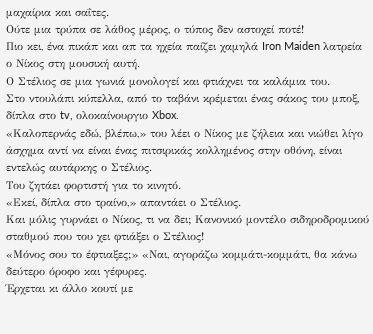μαχαίρια και σαΐτες.
Ούτε μια τρύπα σε λάθος μέρος, ο τύπος δεν αστοχεί ποτέ!
Πιο κει, ένα πικάπ και απ τα ηχεία παίζει χαμηλά Iron Maiden λατρεία ο Νίκος στη μουσική αυτή.
Ο Στέλιος σε μια γωνιά μονολογεί και φτιάχνει τα καλάμια του.
Στο ντουλάπι κύπελλα, από το ταβάνι κρέμεται ένας σάκος του μποξ, δίπλα στο tv, ολοκαίνουργιο Xbox.
«Καλοπερνάς εδώ, βλέπω,» του λέει ο Νίκος με ζήλεια και νιώθει λίγο άσχημα αντί να είναι ένας πιτσιρικάς κολλημένος στην οθόνη, είναι εντελώς αυτάρκης ο Στέλιος.
Του ζητάει φορτιστή για το κινητό.
«Εκεί, δίπλα στο τραίνο,» απαντάει ο Στέλιος.
Και μόλις γυρνάει ο Νίκος, τι να δει; Κανονικό μοντέλο σιδηροδρομικού σταθμού που του χει φτιάξει ο Στέλιος!
«Μόνος σου το έφτιαξες;» «Ναι, αγοράζω κομμάτι-κομμάτι, θα κάνω δεύτερο όροφο και γέφυρες.
Έρχεται κι άλλο κουτί με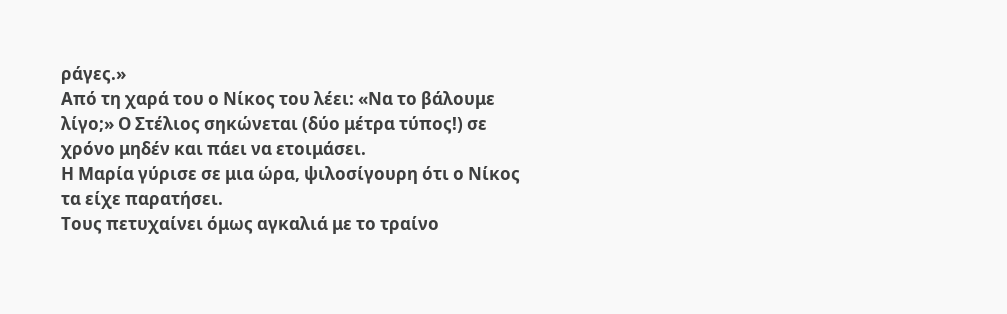ράγες.»
Από τη χαρά του ο Νίκος του λέει: «Να το βάλουμε λίγο;» Ο Στέλιος σηκώνεται (δύο μέτρα τύπος!) σε χρόνο μηδέν και πάει να ετοιμάσει.
Η Μαρία γύρισε σε μια ώρα, ψιλοσίγουρη ότι ο Νίκος τα είχε παρατήσει.
Τους πετυχαίνει όμως αγκαλιά με το τραίνο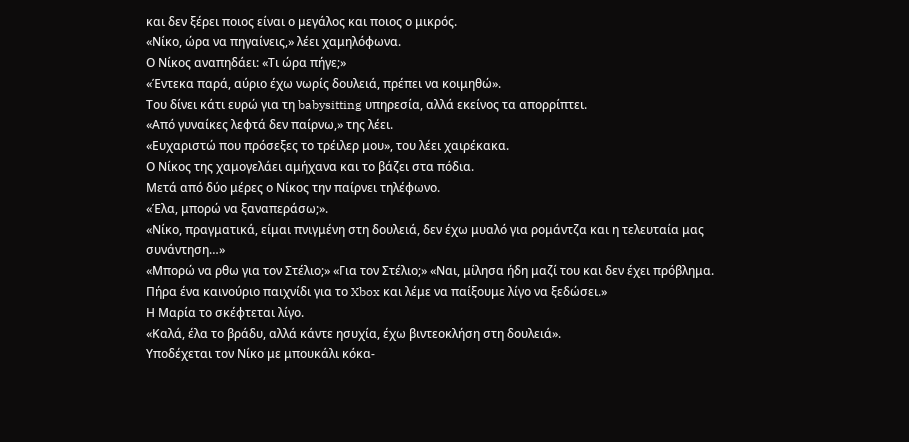και δεν ξέρει ποιος είναι ο μεγάλος και ποιος ο μικρός.
«Νίκο, ώρα να πηγαίνεις,» λέει χαμηλόφωνα.
Ο Νίκος αναπηδάει: «Τι ώρα πήγε;»
«Έντεκα παρά, αύριο έχω νωρίς δουλειά, πρέπει να κοιμηθώ».
Του δίνει κάτι ευρώ για τη babysitting υπηρεσία, αλλά εκείνος τα απορρίπτει.
«Από γυναίκες λεφτά δεν παίρνω,» της λέει.
«Ευχαριστώ που πρόσεξες το τρέιλερ μου», του λέει χαιρέκακα.
Ο Νίκος της χαμογελάει αμήχανα και το βάζει στα πόδια.
Μετά από δύο μέρες ο Νίκος την παίρνει τηλέφωνο.
«Έλα, μπορώ να ξαναπεράσω;».
«Νίκο, πραγματικά, είμαι πνιγμένη στη δουλειά, δεν έχω μυαλό για ρομάντζα και η τελευταία μας συνάντηση…»
«Μπορώ να ρθω για τον Στέλιο;» «Για τον Στέλιο;» «Ναι, μίλησα ήδη μαζί του και δεν έχει πρόβλημα.
Πήρα ένα καινούριο παιχνίδι για το Xbox και λέμε να παίξουμε λίγο να ξεδώσει.»
Η Μαρία το σκέφτεται λίγο.
«Καλά, έλα το βράδυ, αλλά κάντε ησυχία, έχω βιντεοκλήση στη δουλειά».
Υποδέχεται τον Νίκο με μπουκάλι κόκα-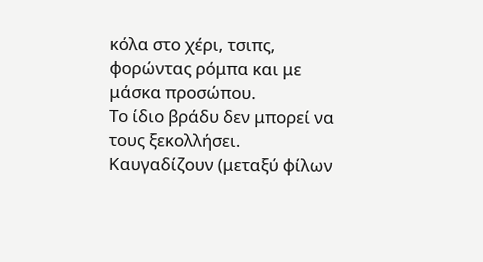κόλα στο χέρι, τσιπς, φορώντας ρόμπα και με μάσκα προσώπου.
Το ίδιο βράδυ δεν μπορεί να τους ξεκολλήσει.
Καυγαδίζουν (μεταξύ φίλων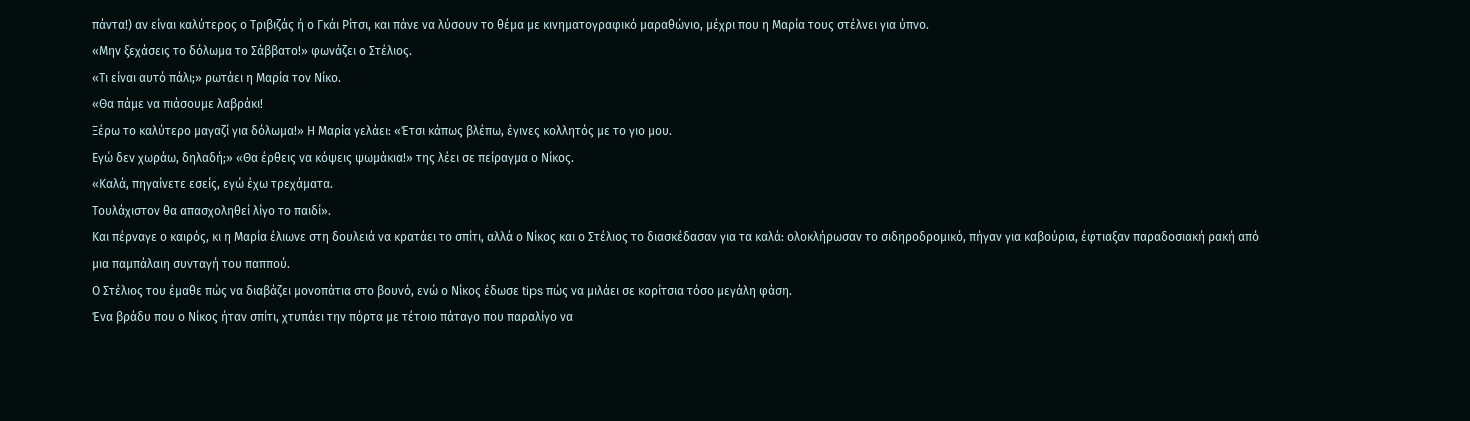πάντα!) αν είναι καλύτερος ο Τριβιζάς ή ο Γκάι Ρίτσι, και πάνε να λύσουν το θέμα με κινηματογραφικό μαραθώνιο, μέχρι που η Μαρία τους στέλνει για ύπνο.
«Μην ξεχάσεις το δόλωμα το Σάββατο!» φωνάζει ο Στέλιος.
«Τι είναι αυτό πάλι;» ρωτάει η Μαρία τον Νίκο.
«Θα πάμε να πιάσουμε λαβράκι!
Ξέρω το καλύτερο μαγαζί για δόλωμα!» Η Μαρία γελάει: «Έτσι κάπως βλέπω, έγινες κολλητός με το γιο μου.
Εγώ δεν χωράω, δηλαδή;» «Θα έρθεις να κόψεις ψωμάκια!» της λέει σε πείραγμα ο Νίκος.
«Καλά, πηγαίνετε εσείς, εγώ έχω τρεχάματα.
Τουλάχιστον θα απασχοληθεί λίγο το παιδί».
Και πέρναγε ο καιρός, κι η Μαρία έλιωνε στη δουλειά να κρατάει το σπίτι, αλλά ο Νίκος και ο Στέλιος το διασκέδασαν για τα καλά: ολοκλήρωσαν το σιδηροδρομικό, πήγαν για καβούρια, έφτιαξαν παραδοσιακή ρακή από μια παμπάλαιη συνταγή του παππού.
Ο Στέλιος του έμαθε πώς να διαβάζει μονοπάτια στο βουνό, ενώ ο Νίκος έδωσε tips πώς να μιλάει σε κορίτσια τόσο μεγάλη φάση.
Ένα βράδυ που ο Νίκος ήταν σπίτι, χτυπάει την πόρτα με τέτοιο πάταγο που παραλίγο να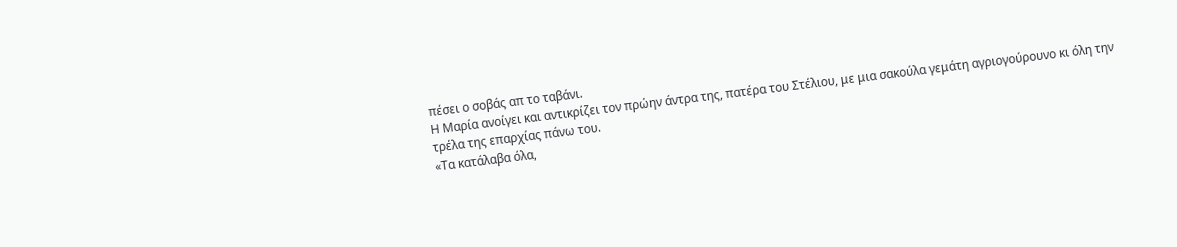πέσει ο σοβάς απ το ταβάνι.
Η Μαρία ανοίγει και αντικρίζει τον πρώην άντρα της, πατέρα του Στέλιου, με μια σακούλα γεμάτη αγριογούρουνο κι όλη την τρέλα της επαρχίας πάνω του.
«Τα κατάλαβα όλα,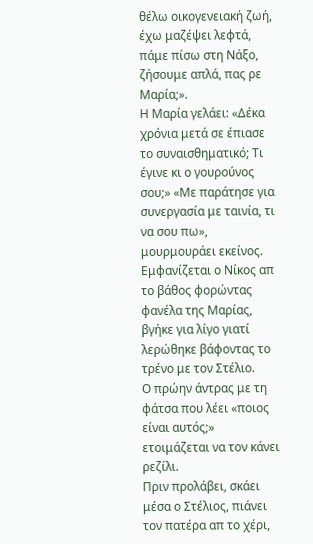θέλω οικογενειακή ζωή, έχω μαζέψει λεφτά, πάμε πίσω στη Νάξο, ζήσουμε απλά, πας ρε Μαρία;».
Η Μαρία γελάει: «Δέκα χρόνια μετά σε έπιασε το συναισθηματικό; Τι έγινε κι ο γουρούνος σου;» «Με παράτησε για συνεργασία με ταινία, τι να σου πω», μουρμουράει εκείνος.
Εμφανίζεται ο Νίκος απ το βάθος φορώντας φανέλα της Μαρίας, βγήκε για λίγο γιατί λερώθηκε βάφοντας το τρένο με τον Στέλιο.
Ο πρώην άντρας με τη φάτσα που λέει «ποιος είναι αυτός;» ετοιμάζεται να τον κάνει ρεζίλι.
Πριν προλάβει, σκάει μέσα ο Στέλιος, πιάνει τον πατέρα απ το χέρι,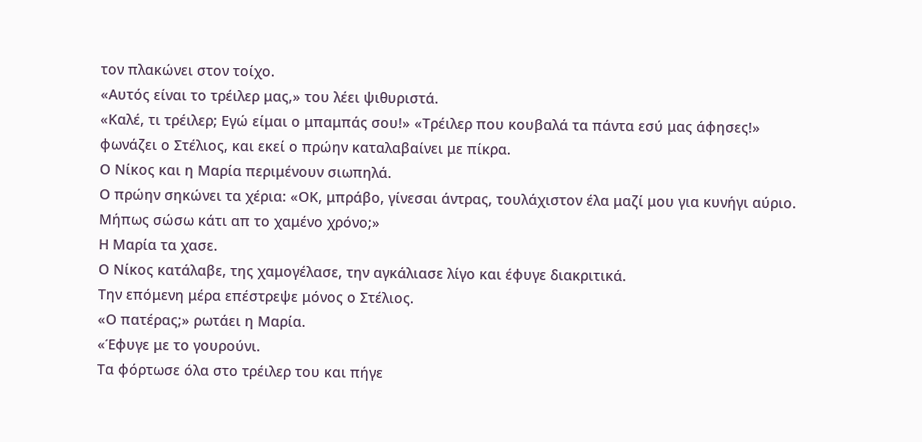τον πλακώνει στον τοίχο.
«Αυτός είναι το τρέιλερ μας,» του λέει ψιθυριστά.
«Καλέ, τι τρέιλερ; Εγώ είμαι ο μπαμπάς σου!» «Τρέιλερ που κουβαλά τα πάντα εσύ μας άφησες!» φωνάζει ο Στέλιος, και εκεί ο πρώην καταλαβαίνει με πίκρα.
Ο Νίκος και η Μαρία περιμένουν σιωπηλά.
Ο πρώην σηκώνει τα χέρια: «ΟΚ, μπράβο, γίνεσαι άντρας, τουλάχιστον έλα μαζί μου για κυνήγι αύριο.
Μήπως σώσω κάτι απ το χαμένο χρόνο;»
Η Μαρία τα χασε.
Ο Νίκος κατάλαβε, της χαμογέλασε, την αγκάλιασε λίγο και έφυγε διακριτικά.
Την επόμενη μέρα επέστρεψε μόνος ο Στέλιος.
«Ο πατέρας;» ρωτάει η Μαρία.
«Έφυγε με το γουρούνι.
Τα φόρτωσε όλα στο τρέιλερ του και πήγε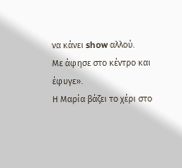να κάνει show αλλού.
Με άφησε στο κέντρο και έφυγε».
Η Μαρία βάζει το χέρι στο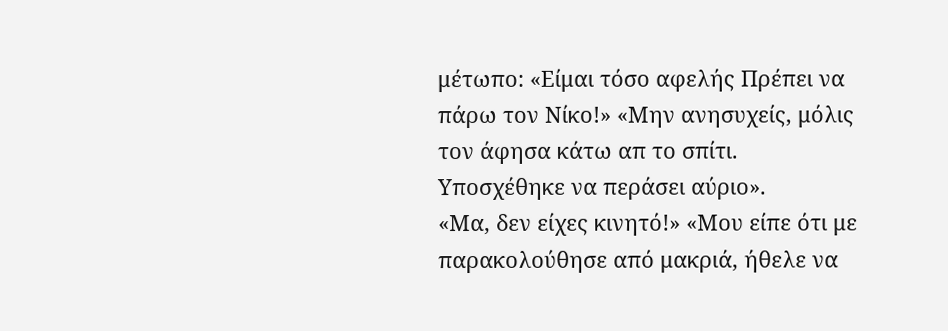μέτωπο: «Είμαι τόσο αφελής Πρέπει να πάρω τον Νίκο!» «Μην ανησυχείς, μόλις τον άφησα κάτω απ το σπίτι.
Υποσχέθηκε να περάσει αύριο».
«Μα, δεν είχες κινητό!» «Μου είπε ότι με παρακολούθησε από μακριά, ήθελε να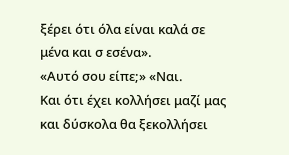ξέρει ότι όλα είναι καλά σε μένα και σ εσένα».
«Αυτό σου είπε;» «Ναι.
Και ότι έχει κολλήσει μαζί μας και δύσκολα θα ξεκολλήσει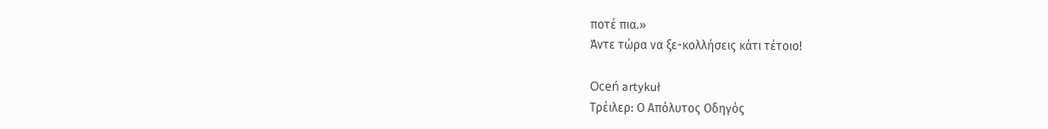ποτέ πια.»
Άντε τώρα να ξε-κολλήσεις κάτι τέτοιο!

Oceń artykuł
Τρέιλερ: Ο Απόλυτος Οδηγός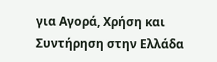για Αγορά, Χρήση και Συντήρηση στην Ελλάδα